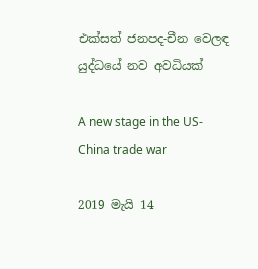එක්සත් ජනපද-චීන වෙලඳ යුද්ධයේ නව අවධියක්

A new stage in the US-China trade war

2019 මැයි 14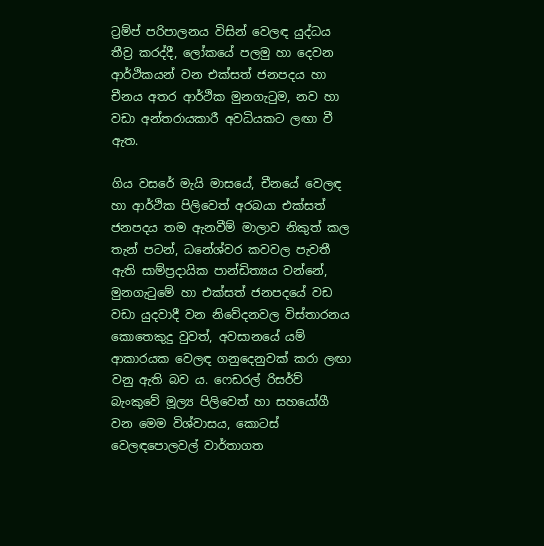ට්‍රම්ප් පරිපාලනය විසින් වෙලඳ යුද්ධය තීව්‍ර කරද්දී, ලෝකයේ පලමු හා දෙවන ආර්ථිකයන් වන එක්සත් ජනපදය හා චීනය අතර ආර්ථික මුනගැටුම, නව හා වඩා අන්තරායකාරී අවධියකට ලඟා වී ඇත.

ගිය වසරේ මැයි මාසයේ, චීනයේ වෙලඳ හා ආර්ථික පිලිවෙත් අරබයා එක්සත් ජනපදය තම ඇනවීම් මාලාව නිකුත් කල තැන් පටන්, ධනේශ්වර කවවල පැවතී ඇති සාම්ප්‍රදායික පාන්ඩිත්‍යය වන්නේ, මුනගැටුමේ හා එක්සත් ජනපදයේ වඩ වඩා යුදවාදී වන නිවේදනවල විස්තාරනය කොතෙකුදු වුවත්, අවසානයේ යම් ආකාරයක වෙලඳ ගනුදෙනුවක් කරා ලඟා වනු ඇති බව ය. ෆෙඩරල් රිසර්ව් බැංකුවේ මූල්‍ය පිලිවෙත් හා සහයෝගී වන මෙම විශ්වාසය, කොටස් වෙලඳපොලවල් වාර්තාගත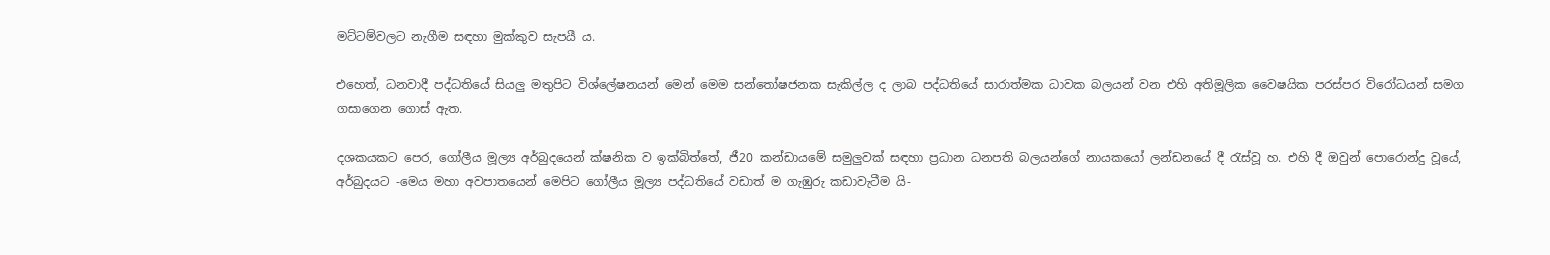මට්ටම්වලට නැගීම සඳහා මුක්කුව සැපයී ය.

එහෙත්, ධනවාදී පද්ධතියේ සියලු මතුපිට විශ්ලේෂනයන් මෙන් මෙම සන්තෝෂජනක සැකිල්ල ද ලාබ පද්ධතියේ සාරාත්මක ධාවක බලයන් වන එහි අතිමූලික වෛෂයික පරස්පර විරෝධයන් සමග ගසාගෙන ගොස් ඇත.

දශකයකට පෙර, ගෝලීය මූල්‍ය අර්බුදයෙන් ක්ෂනික ව ඉක්බිත්තේ, ජී20 කන්ඩායමේ සමුලුවක් සඳහා ප්‍රධාන ධනපති බලයන්ගේ නායකයෝ ලන්ඩනයේ දී රැස්වූ හ. එහි දී ඔවුන් පොරොන්දු වූයේ, අර්බුදයට -මෙය මහා අවපාතයෙන් මෙපිට ගෝලීය මූල්‍ය පද්ධතියේ වඩාත් ම ගැඹුරු කඩාවැටීම යි-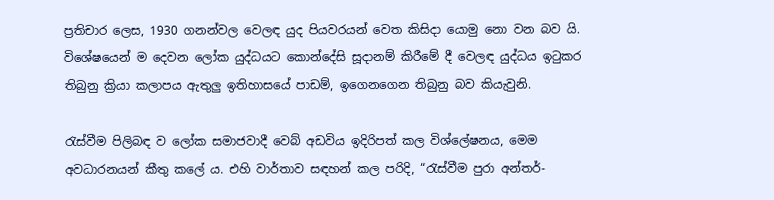ප්‍රතිචාර ලෙස, 1930 ගනන්වල වෙලඳ යුද පියවරයන් වෙත කිසිදා යොමු නො වන බව යි. විශේෂයෙන් ම දෙවන ලෝක යුද්ධයට කොන්දේසි සූදානම් කිරීමේ දී වෙලඳ යුද්ධය ඉටුකර තිබුනු ක්‍රියා කලාපය ඇතුලු ඉතිහාසයේ පාඩම්, ඉගෙනගෙන තිබුනු බව කියැවුනි.

රැස්වීම පිලිබඳ ව ලෝක සමාජවාදී වෙබ් අඩවිය ඉදිරිපත් කල විශ්ලේෂනය, මෙම අවධාරනයන් කීතු කලේ ය. එහි වාර්තාව සඳහන් කල පරිදි, “රැස්වීම පුරා අන්තර්-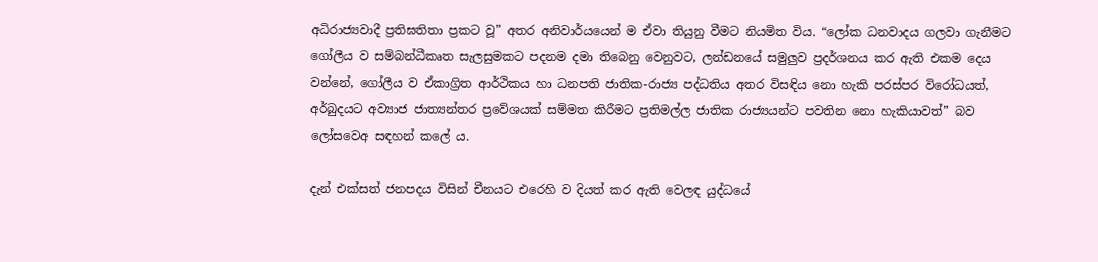අධිරාජ්‍යවාදී ප්‍රතිඝතිතා ප්‍රකට වූ” අතර අනිවාර්යයෙන් ම ඒවා තියුනු වීමට නියමිත විය. “ලෝක ධනවාදය ගලවා ගැනීමට ගෝලීය ව සම්බන්ධීකෘත සැලසුමකට පදනම දමා තිබෙනු වෙනුවට, ලන්ඩනයේ සමුලුව ප්‍රදර්ශනය කර ඇති එකම දෙය වන්නේ, ගෝලීය ව ඒකාග්‍රිත ආර්ථිකය හා ධනපති ජාතික-රාජ්‍ය පද්ධතිය අතර විසඳිය නො හැකි පරස්පර විරෝධයත්, අර්බුදයට අව්‍යාජ ජාත්‍යන්තර ප්‍රවේශයක් සම්මත කිරීමට ප්‍රතිමල්ල ජාතික රාජ්‍යයන්ට පවතින නො හැකියාවත්” බව ලෝසවෙඅ සඳහන් කලේ ය.

දැන් එක්සත් ජනපදය විසින් චීනයට එරෙහි ව දියත් කර ඇති වෙලඳ යුද්ධයේ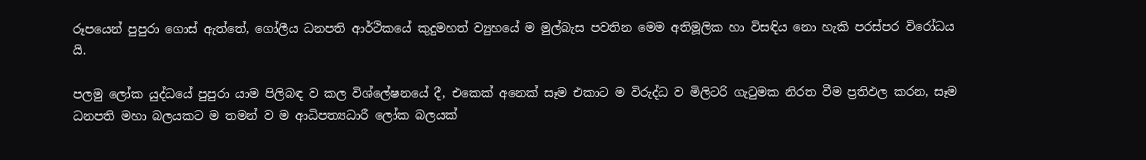රූපයෙන් පුපුරා ගොස් ඇත්තේ, ගෝලීය ධනපති ආර්ථිකයේ කුදුමහත් ව්‍යුහයේ ම මුල්බැස පවතින මෙම අතිමූලික හා විසඳිය නො හැකි පරස්පර විරෝධය යි.

පලමු ලෝක යුද්ධයේ පුපුරා යාම පිලිබඳ ව කල විශ්ලේෂනයේ දී, එකෙක් අනෙක් සෑම එකාට ම විරුද්ධ ව මිලිටරි ගැටුමක නිරත වීම ප්‍රතිඵල කරන, සෑම ධනපති මහා බලයකට ම තමන් ව ම ආධිපත්‍යධාරී ලෝක බලයක්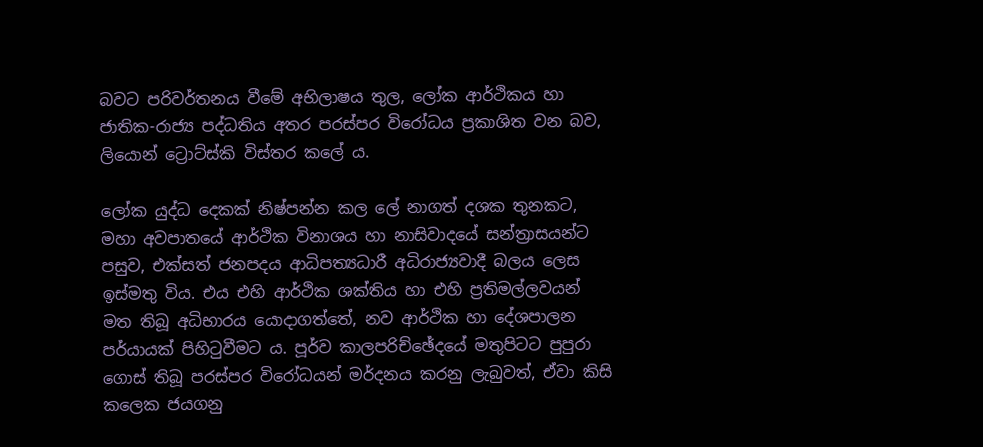බවට පරිවර්තනය වීමේ අභිලාෂය තුල, ලෝක ආර්ථිකය හා ජාතික-රාජ්‍ය පද්ධතිය අතර පරස්පර විරෝධය ප්‍රකාශිත වන බව, ලියොන් ට්‍රොට්ස්කි විස්තර කලේ ය.

ලෝක යුද්ධ දෙකක් නිෂ්පන්න කල ලේ නාගත් දශක තුනකට, මහා අවපාතයේ ආර්ථික විනාශය හා නාසිවාදයේ සන්ත්‍රාසයන්ට පසුව, එක්සත් ජනපදය ආධිපත්‍යධාරී අධිරාජ්‍යවාදී බලය ලෙස ඉස්මතු විය. එය එහි ආර්ථික ශක්තිය හා එහි ප්‍රතිමල්ලවයන් මත තිබූ අධිභාරය යොදාගත්තේ, නව ආර්ථික හා දේශපාලන පර්යායක් පිහිටුවීමට ය. පූර්ව කාලපරිච්ඡේදයේ මතුපිටට පුපුරා ගොස් තිබූ පරස්පර විරෝධයන් මර්දනය කරනු ලැබුවත්, ඒවා කිසි කලෙක ජයගනු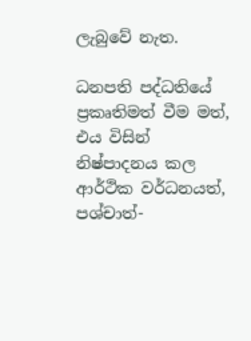ලැබුවේ නැත.

ධනපති පද්ධතියේ ප්‍රකෘතිමත් වීම මත්, එය විසින් නිෂ්පාදනය කල ආර්ථික වර්ධනයත්, පශ්චාත්-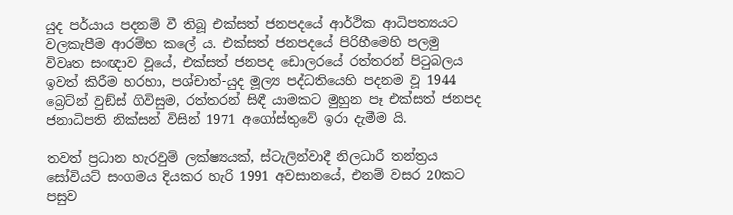යුද පර්යාය පදනම් වී තිබූ එක්සත් ජනපදයේ ආර්ථික ආධිපත්‍යයට වලකැපීම ආරම්භ කලේ ය. එක්සත් ජනපදයේ පිරිහීමෙහි පලමු විවෘත සංඥාව වූයේ, එක්සත් ජනපද ඩොලරයේ රත්තරන් පිටුබලය ඉවත් කිරීම හරහා, පශ්චාත්-යුද මූල්‍ය පද්ධතියෙහි පදනම වූ 1944 බ්‍රෙට්න් වුඞ්ස් ගිවිසුම, රත්තරන් සිඳී යාමකට මුහුන පෑ එක්සත් ජනපද ජනාධිපති නික්සන් විසින් 1971 අගෝස්තුවේ ඉරා දැමීම යි.

තවත් ප්‍රධාන හැරවුම් ලක්ෂ්‍යයක්, ස්ටැලින්වාදී නිලධාරී තන්ත්‍රය සෝවියට් සංගමය දියකර හැරි 1991 අවසානයේ, එනම් වසර 20කට පසුව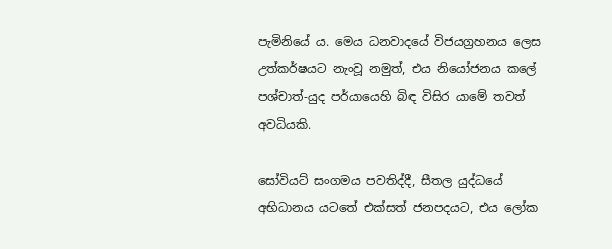පැමිනියේ ය. මෙය ධනවාදයේ විජයග්‍රහනය ලෙස උත්කර්ෂයට නැංවූ නමුත්, එය නියෝජනය කලේ පශ්චාත්-යුද පර්යායෙහි බිඳ විසිර යාමේ තවත් අවධියකි.

සෝවියට් සංගමය පවතිද්දී, සීතල යුද්ධයේ අභිධානය යටතේ එක්සත් ජනපදයට, එය ලෝක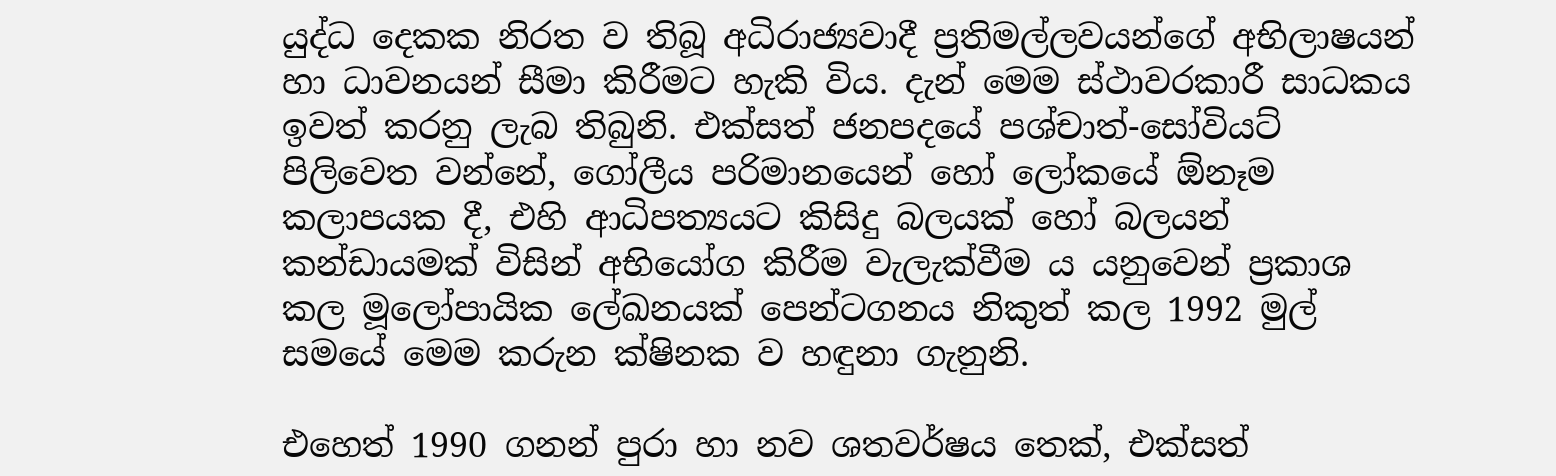යුද්ධ දෙකක නිරත ව තිබූ අධිරාජ්‍යවාදී ප්‍රතිමල්ලවයන්ගේ අභිලාෂයන් හා ධාවනයන් සීමා කිරීමට හැකි විය. දැන් මෙම ස්ථාවරකාරී සාධකය ඉවත් කරනු ලැබ තිබුනි. එක්සත් ජනපදයේ පශ්චාත්-සෝවියට් පිලිවෙත වන්නේ, ගෝලීය පරිමානයෙන් හෝ ලෝකයේ ඕනෑම කලාපයක දී, එහි ආධිපත්‍යයට කිසිදු බලයක් හෝ බලයන් කන්ඩායමක් විසින් අභියෝග කිරීම වැලැක්වීම ය යනුවෙන් ප්‍රකාශ කල මූලෝපායික ලේඛනයක් පෙන්ටගනය නිකුත් කල 1992 මුල් සමයේ මෙම කරුන ක්ෂිනක ව හඳුනා ගැනුනි.

එහෙත් 1990 ගනන් පුරා හා නව ශතවර්ෂය තෙක්, එක්සත්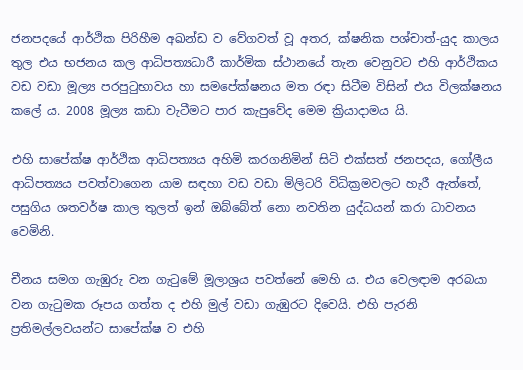ජනපදයේ ආර්ථික පිරිහීම අඛන්ඩ ව වේගවත් වූ අතර, ක්ෂනික පශ්චාත්-යුද කාලය තුල එය භජනය කල ආධිපත්‍යධාරී කාර්මික ස්ථානයේ තැන වෙනුවට එහි ආර්ථිකය වඩ වඩා මූල්‍ය පරපුටුභාවය හා සමපේක්ෂනය මත රඳා සිටීම විසින් එය විලක්ෂනය කලේ ය. 2008 මූල්‍ය කඩා වැටීමට පාර කැපුවේද මෙම ක්‍රියාදාමය යි.

එහි සාපේක්ෂ ආර්ථික ආධිපත්‍යය අහිමි කරගනිමින් සිටි එක්සත් ජනපදය, ගෝලීය ආධිපත්‍යය පවත්වාගෙන යාම සඳහා වඩ වඩා මිලිටරි විධික්‍රමවලට හැරී ඇත්තේ, පසුගිය ශතවර්ෂ කාල තුලත් ඉන් ඔබ්බේත් නො නවතින යුද්ධයන් කරා ධාවනය වෙමිනි.

චීනය සමග ගැඹුරු වන ගැටුමේ මූලාශ්‍රය පවත්නේ මෙහි ය. එය වෙලඳාම අරබයා වන ගැටුමක රූපය ගත්ත ද එහි මුල් වඩා ගැඹුරට දිවෙයි. එහි පැරනි ප්‍රතිමල්ලවයන්ට සාපේක්ෂ ව එහි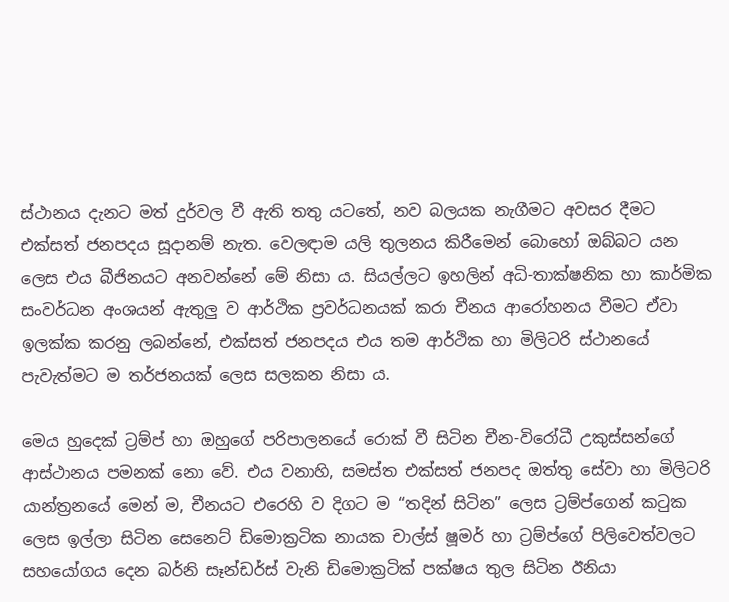ස්ථානය දැනට මත් දුර්වල වී ඇති තතු යටතේ, නව බලයක නැගීමට අවසර දීමට එක්සත් ජනපදය සූදානම් නැත. වෙලඳාම යලි තුලනය කිරීමෙන් බොහෝ ඔබ්බට යන ලෙස එය බීජිනයට අනවන්නේ මේ නිසා ය. සියල්ලට ඉහලින් අධි-තාක්ෂනික හා කාර්මික සංවර්ධන අංශයන් ඇතුලු ව ආර්ථික ප්‍රවර්ධනයක් කරා චීනය ආරෝහනය වීමට ඒවා ඉලක්ක කරනු ලබන්නේ, එක්සත් ජනපදය එය තම ආර්ථික හා මිලිටරි ස්ථානයේ පැවැත්මට ම තර්ජනයක් ලෙස සලකන නිසා ය.

මෙය හුදෙක් ට්‍රම්ප් හා ඔහුගේ පරිපාලනයේ රොක් වී සිටින චීන-විරෝධී උකුස්සන්ගේ ආස්ථානය පමනක් නො වේ. එය වනාහි, සමස්ත එක්සත් ජනපද ඔත්තු සේවා හා මිලිටරි යාන්ත්‍රනයේ මෙන් ම, චීනයට එරෙහි ව දිගට ම “තදින් සිටින” ලෙස ට්‍රම්ප්ගෙන් කටුක ලෙස ඉල්ලා සිටින සෙනෙට් ඩිමොක්‍රටික නායක චාල්ස් ෂූමර් හා ට්‍රම්ප්ගේ පිලිවෙත්වලට සහයෝගය දෙන බර්නි සෑන්ඩර්ස් වැනි ඩිමොක්‍රටික් පක්ෂය තුල සිටින ඊනියා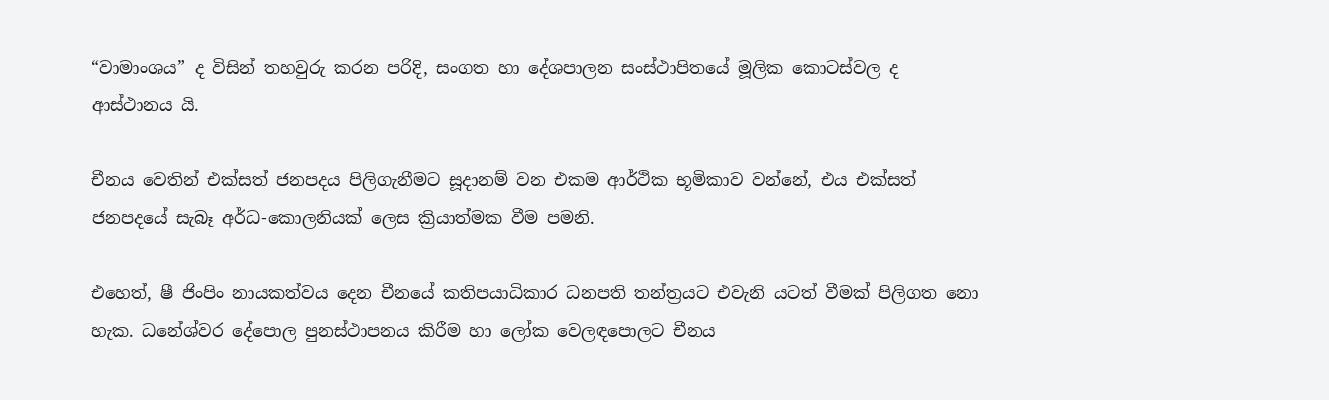“වාමාංශය” ද විසින් තහවුරු කරන පරිදි, සංගත හා දේශපාලන සංස්ථාපිතයේ මූලික කොටස්වල ද ආස්ථානය යි.

චීනය වෙතින් එක්සත් ජනපදය පිලිගැනීමට සූදානම් වන එකම ආර්ථික භූමිකාව වන්නේ, එය එක්සත් ජනපදයේ සැබෑ අර්ධ-කොලනියක් ලෙස ක්‍රියාත්මක වීම පමනි.

එහෙත්, ෂී ජිංපිං නායකත්වය දෙන චීනයේ කතිපයාධිකාර ධනපති තන්ත්‍රයට එවැනි යටත් වීමක් පිලිගත නො හැක. ධනේශ්වර දේපොල පුනස්ථාපනය කිරීම හා ලෝක වෙලඳපොලට චීනය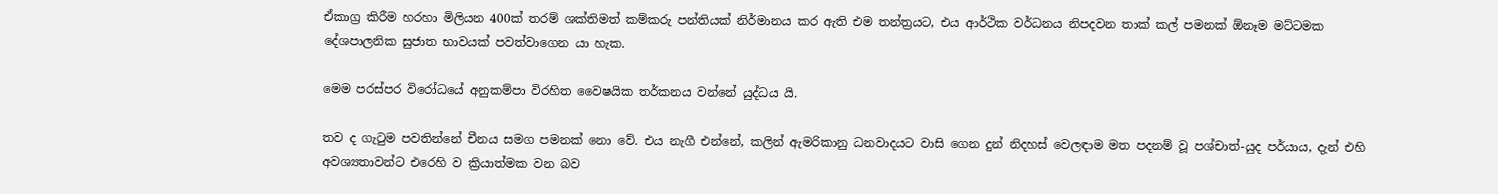ඒකාග්‍ර කිරීම හරහා මිලියන 400ක් තරම් ශක්තිමත් කම්කරු පන්තියක් නිර්මානය කර ඇති එම තන්ත්‍රයට, එය ආර්ථික වර්ධනය නිපදවන තාක් කල් පමනක් ඕනෑම මට්ටමක දේශපාලනික සුජාත භාවයක් පවත්වාගෙන යා හැක.

මෙම පරස්පර විරෝධයේ අනුකම්පා විරහිත වෛෂයික තර්කනය වන්නේ යුද්ධය යි.

තව ද ගැටුම පවතින්නේ චීනය සමග පමනක් නො වේ. එය නැගී එන්නේ, කලින් ඇමරිකානු ධනවාදයට වාසි ගෙන දුන් නිදහස් වෙලඳාම මත පදනම් වූ පශ්චාත්-යුද පර්යාය, දැන් එහි අවශ්‍යතාවන්ට එරෙහි ව ක්‍රියාත්මක වන බව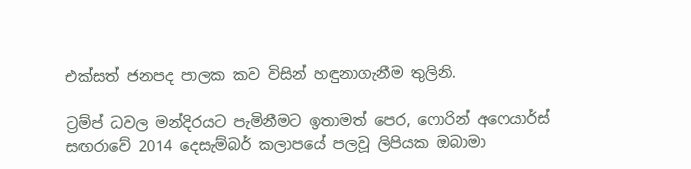එක්සත් ජනපද පාලක කව විසින් හඳුනාගැනීම තුලිනි.

ට්‍රම්ප් ධවල මන්දිරයට පැමිනීමට ඉතාමත් පෙර, ෆොරින් අෆෙයාර්ස් සඟරාවේ 2014 දෙසැම්බර් කලාපයේ පලවූ ලිපියක ඔබාමා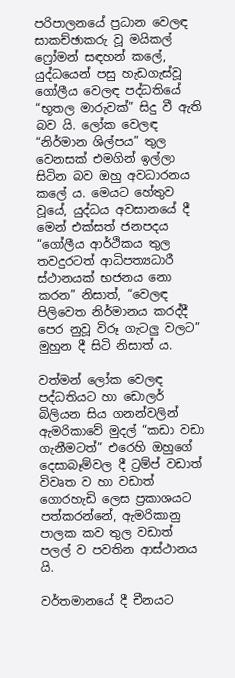පරිපාලනයේ ප්‍රධාන වෙලඳ සාකච්ඡාකරු වූ මයිකල් ෆ්‍රෝමන් සඳහන් කලේ, යුද්ධයෙන් පසු හැඩගැස්වූ ගෝලීය වෙලඳ පද්ධතියේ “භූතල මාරුවක්” සිදු වී ඇති බව යි. ලෝක වෙලඳ “නිර්මාන ශිල්පය” තුල වෙනසක් එමගින් ඉල්ලා සිටින බව ඔහු අවධාරනය කලේ ය. මෙයට හේතුව වූයේ, යුද්ධය අවසානයේ දී මෙන් එක්සත් ජනපදය “ගෝලීය ආර්ථිකය තුල තවදුරටත් ආධිපත්‍යධාරී ස්ථානයක් භජනය නො කරන” නිසාත්, “වෙලඳ පිලිවෙත නිර්මානය කරද්දී පෙර නුවූ විරූ ගැටලු වලට” මුහුන දී සිටි නිසාත් ය.

වත්මන් ලෝක වෙලඳ පද්ධතියට හා ඩොලර් බිලියන සිය ගනන්වලින් ඇමරිකාවේ මුදල් “කඩා වඩා ගැනීමටත්” එරෙහි ඔහුගේ දෙසාබෑම්වල දී ට්‍රම්ප් වඩාත් විවෘත ව හා වඩාත් ගොරහැඩි ලෙස ප්‍රකාශයට පත්කරන්නේ, ඇමරිකානු පාලක කව තුල වඩාත් පලල් ව පවතින ආස්ථානය යි.

වර්තමානයේ දී චීනයට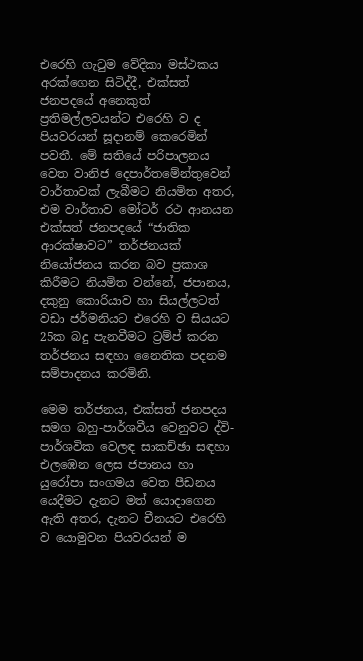එරෙහි ගැටුම වේදිකා මස්ථකය අරක්ගෙන සිටිද්දී, එක්සත් ජනපදයේ අනෙකුත් ප්‍රතිමල්ලවයන්ට එරෙහි ව ද පියවරයන් සූදානම් කෙරෙමින් පවතී. මේ සතියේ පරිපාලනය වෙත වානිජ දෙපාර්තමේන්තුවෙන් වාර්තාවක් ලැබීමට නියමිත අතර, එම වාර්තාව මෝටර් රථ ආනයන එක්සත් ජනපදයේ “ජාතික ආරක්ෂාවට” තර්ජනයක් නියෝජනය කරන බව ප්‍රකාශ කිරීමට නියමිත වන්නේ, ජපානය, දකුනු කොරියාව හා සියල්ලටත් වඩා ජර්මනියට එරෙහි ව සියයට 25ක බදු පැනවීමට ට්‍රම්ප් කරන තර්ජනය සඳහා නෛතික පදනම සම්පාදනය කරමිනි.

මෙම තර්ජනය, එක්සත් ජනපදය සමග බහු-පාර්ශවීය වෙනුවට ද්වි-පාර්ශවික වෙලඳ සාකච්ඡා සඳහා එලඹෙන ලෙස ජපානය හා යුරෝපා සංගමය වෙත පීඩනය යෙදීමට දැනට මත් යොදාගෙන ඇති අතර, දැනට චීනයට එරෙහි ව යොමුවන පියවරයන් ම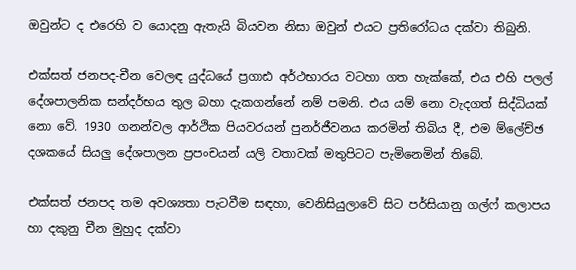ඔවුන්ට ද එරෙහි ව යොදනු ඇතැයි බියවන නිසා ඔවුන් එයට ප්‍රතිරෝධය දක්වා තිබුනි.

එක්සත් ජනපද-චීන වෙලඳ යුද්ධයේ ප්‍රගාඪ අර්ථභාරය වටහා ගත හැක්කේ, එය එහි පලල් දේශපාලනික සන්දර්භය තුල බහා දැකගන්නේ නම් පමනි. එය යම් නො වැදගත් සිද්ධියක් නො වේ. 1930 ගනන්වල ආර්ථික පියවරයන් පුනර්ජීවනය කරමින් තිබිය දී, එම ම්ලේච්ඡ දශකයේ සියලු දේශපාලන ප්‍රපංචයන් යලි වතාවක් මතුපිටට පැමිනෙමින් තිබේ.

එක්සත් ජනපද තම අවශ්‍යතා පැටවීම සඳහා, වෙනිසියුලාවේ සිට පර්සියානු ගල්ෆ් කලාපය හා දකුනු චීන මුහුද දක්වා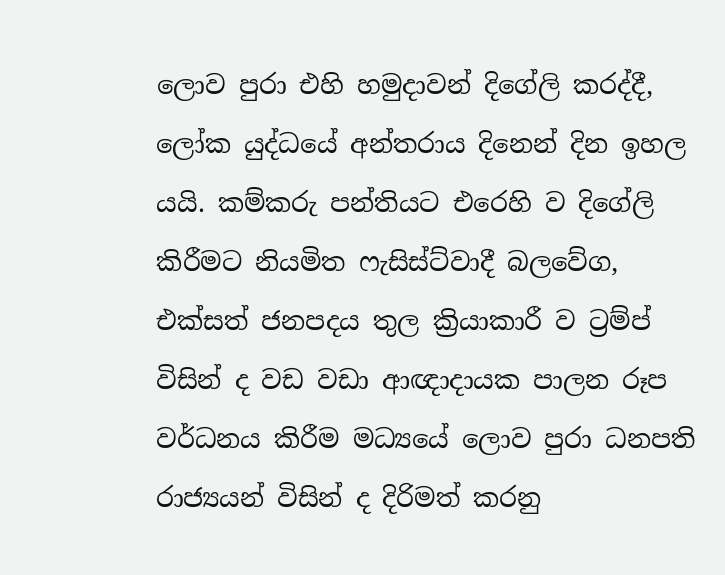ලොව පුරා එහි හමුදාවන් දිගේලි කරද්දී, ලෝක යුද්ධයේ අන්තරාය දිනෙන් දින ඉහල යයි. කම්කරු පන්තියට එරෙහි ව දිගේලි කිරීමට නියමිත ෆැසිස්ට්වාදී බලවේග, එක්සත් ජනපදය තුල ක්‍රියාකාරී ව ට්‍රම්ප් විසින් ද වඩ වඩා ආඥාදායක පාලන රූප වර්ධනය කිරීම මධ්‍යයේ ලොව පුරා ධනපති රාජ්‍යයන් විසින් ද දිරිමත් කරනු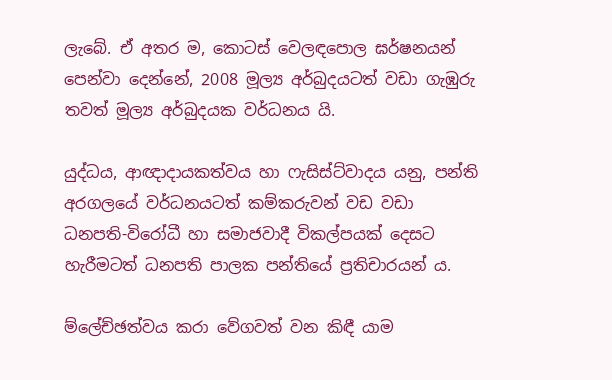ලැබේ. ඒ අතර ම, කොටස් වෙලඳපොල ඝර්ෂනයන් පෙන්වා දෙන්නේ, 2008 මූල්‍ය අර්බුදයටත් වඩා ගැඹුරු තවත් මූල්‍ය අර්බුදයක වර්ධනය යි.

යුද්ධය, ආඥාදායකත්වය හා ෆැසිස්ට්වාදය යනු, පන්ති අරගලයේ වර්ධනයටත් කම්කරුවන් වඩ වඩා ධනපති-විරෝධී හා සමාජවාදී විකල්පයක් දෙසට හැරීමටත් ධනපති පාලක පන්තියේ ප්‍රතිචාරයන් ය.

ම්ලේච්ඡත්වය කරා වේගවත් වන කිඳී යාම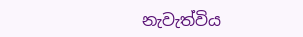නැවැත්විය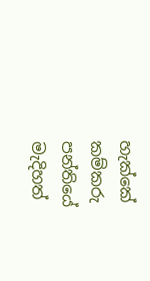හැක්කේ කම්කරු පන්තියේ මැදිහත්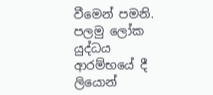වීමෙන් පමනි. පලමු ලෝක යුද්ධය ආරම්භයේ දී ලියොන්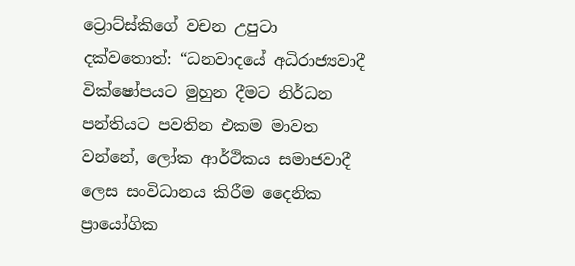ට්‍රොට්ස්කිගේ වචන උපුටා දක්වතොත්: “ධනවාදයේ අධිරාජ්‍යවාදී වික්ෂෝපයට මුහුන දීමට නිර්ධන පන්තියට පවතින එකම මාවත වන්නේ, ලෝක ආර්ථිකය සමාජවාදී ලෙස සංවිධානය කිරීම දෛනික ප්‍රායෝගික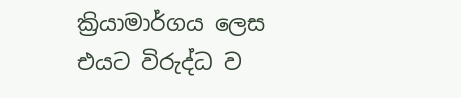ක්‍රියාමාර්ගය ලෙස එයට විරුද්ධ ව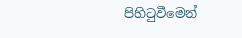පිහිටුවීමෙන්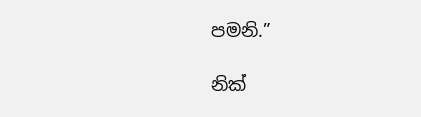පමනි.”

නික්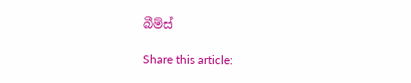බීම්ස්

Share this article: